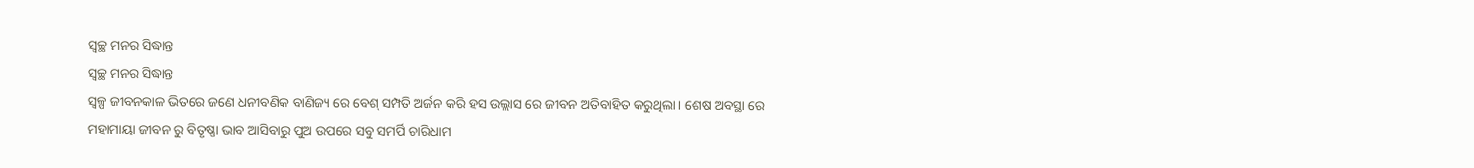ସ୍ୱଚ୍ଛ ମନର ସିଦ୍ଧାନ୍ତ
ସ୍ୱଚ୍ଛ ମନର ସିଦ୍ଧାନ୍ତ
ସ୍ଵଳ୍ପ ଜୀବନକାଳ ଭିତରେ ଜଣେ ଧନୀବଣିକ ବାଣିଜ୍ୟ ରେ ବେଶ୍ ସମ୍ପତି ଅର୍ଜନ କରି ହସ ଉଲ୍ଲାସ ରେ ଜୀବନ ଅତିବାହିତ କରୁଥିଲା। ଶେଷ ଅବସ୍ଥା ରେ ମହାମାୟା ଜୀବନ ରୁ ବିତୃଷ୍ଣା ଭାବ ଆସିବାରୁ ପୁଅ ଉପରେ ସବୁ ସମର୍ପି ଚାରିଧାମ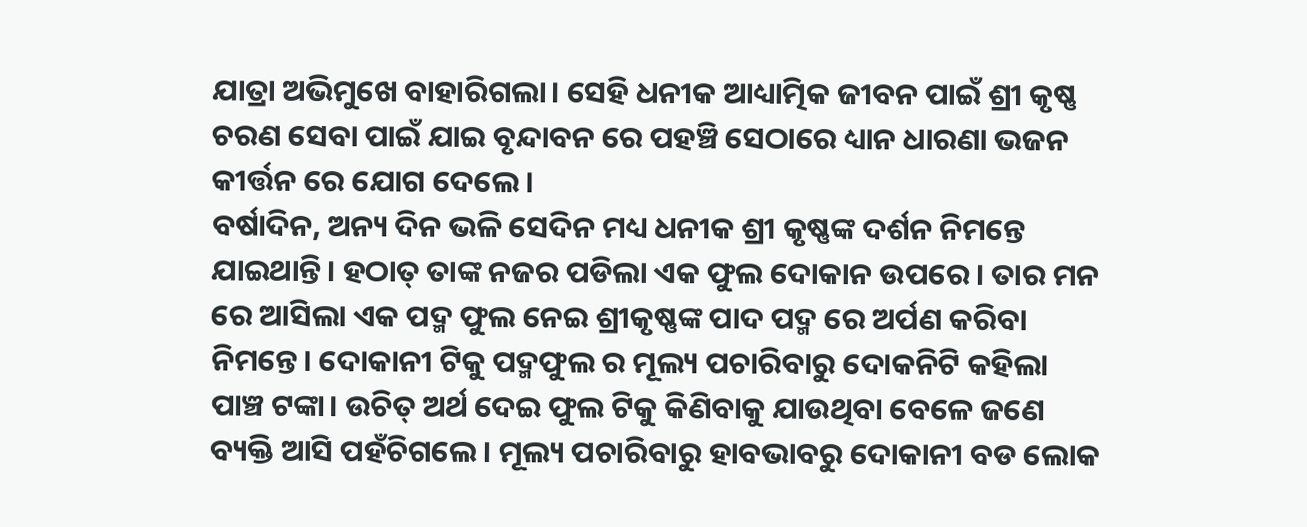ଯାତ୍ରା ଅଭିମୁଖେ ବାହାରିଗଲା। ସେହି ଧନୀକ ଆଧ୍ୟାତ୍ମିକ ଜୀବନ ପାଇଁ ଶ୍ରୀ କୃଷ୍ଣ ଚରଣ ସେବା ପାଇଁ ଯାଇ ବୃନ୍ଦାବନ ରେ ପହଞ୍ଚି ସେଠାରେ ଧ୍ୟାନ ଧାରଣା ଭଜନ କୀର୍ତ୍ତନ ରେ ଯୋଗ ଦେଲେ।
ବର୍ଷାଦିନ, ଅନ୍ୟ ଦିନ ଭଳି ସେଦିନ ମଧ୍ୟ ଧନୀକ ଶ୍ରୀ କୃଷ୍ଣଙ୍କ ଦର୍ଶନ ନିମନ୍ତେ ଯାଇଥାନ୍ତି। ହଠାତ୍ ତାଙ୍କ ନଜର ପଡିଲା ଏକ ଫୁଲ ଦୋକାନ ଉପରେ। ତାର ମନ ରେ ଆସିଲା ଏକ ପଦ୍ମ ଫୁଲ ନେଇ ଶ୍ରୀକୃଷ୍ଣଙ୍କ ପାଦ ପଦ୍ମ ରେ ଅର୍ପଣ କରିବା ନିମନ୍ତେ। ଦୋକାନୀ ଟିକୁ ପଦ୍ମଫୁଲ ର ମୂଲ୍ୟ ପଚାରିବାରୁ ଦୋକନିଟି କହିଲା ପାଞ୍ଚ ଟଙ୍କା। ଉଚିତ୍ ଅର୍ଥ ଦେଇ ଫୁଲ ଟିକୁ କିଣିବାକୁ ଯାଉଥିବା ବେଳେ ଜଣେ ବ୍ୟକ୍ତି ଆସି ପହଁଚିଗଲେ। ମୂଲ୍ୟ ପଚାରିବାରୁ ହାବଭାବରୁ ଦୋକାନୀ ବଡ ଲୋକ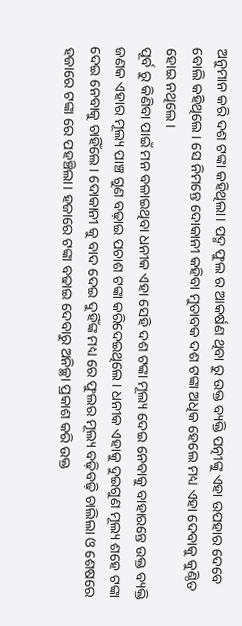ଅନୁମାନ କରି ଦଶ ଟଙ୍କା କହିଥିଲା। ପଦ୍ମ ଫୁଲ ର ଆକର୍ଷଣ ଥିବା ରୁ ଉକ୍ତ ବ୍ୟକ୍ତି ପତ୍ନୀଙ୍କୁ ଏହା ଉପହାର ଦେବେ ବୋଲି କହିଥିଲେ। ସେ ନିମନ୍ତେ ଦୋକାନୀ କହିବା ମୁତାବକ ଦଶ ଟଙ୍କା ଅଧିକ ହେଲେ ମଧ୍ୟ ଏହା ଦେବାକୁ କୁଣ୍ଠିତ ହୋଇ ନଥିଲେ।
ପୂର୍ବ ରୁ କିଣିବା ପାଇଁ ମନ ବଳାଇଥିବା ଧନୀକ ଏହା ସେହି ଦଶ ଟଙ୍କା ମୂଲ୍ୟ ଦେଇ ନେବାକୁ ବାହାରନ୍ତେ ଉକ୍ତ ବ୍ୟକ୍ତି ଜଣକ ଏହାର ମୂଲ୍ୟ ପାଞ୍ଚ ଗୁଣ ବଢ଼ାଇ ପଚାଶ ଟଙ୍କା କରିଦେଇଥିଲେ। ଧନୀକ ଏହାକୁ ଦୁଇଗୁଣ ମୂଲ୍ୟ ଶହେ ଟଙ୍କା ଦେଇ ନେବାକୁ ଚାହିଁଲେ। ଦୋକାନୀ କୁ ବାଦ ଦେଇ ଦୁହିଁଙ୍କ ମଧ୍ୟ ରେ ଫୁଲର ମୂଲ୍ୟ ବଢ଼ିବଢ଼ି ଚାଲିଲା ଓ ଶେଷରେ ହଜାରେ ଟଙ୍କା ରେ ପହଞ୍ଚିଲା। ହଜାରେ ଟଙ୍କା ବଢାଇ ଦେବାରୁ ଅନିଚ୍ଛା ପ୍ରକାଶ କରି ଉକ୍ତ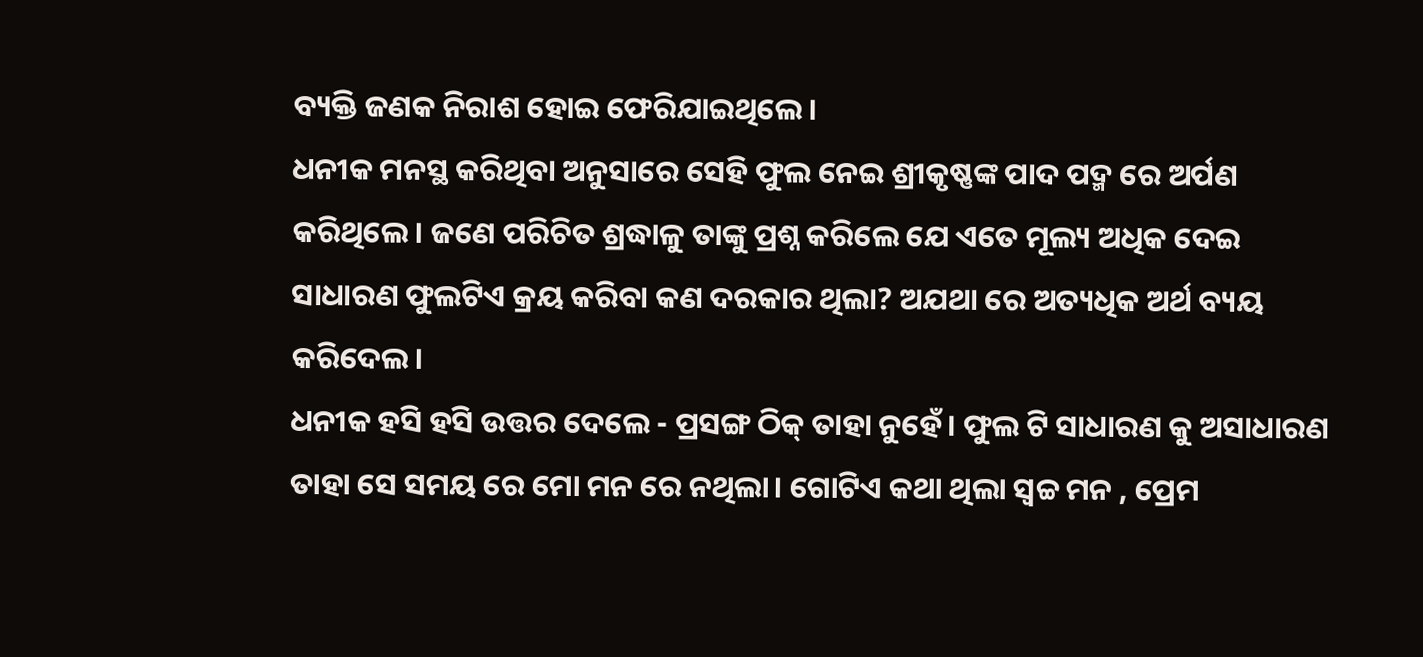ବ୍ୟକ୍ତି ଜଣକ ନିରାଶ ହୋଇ ଫେରିଯାଇଥିଲେ।
ଧନୀକ ମନସ୍ଥ କରିଥିବା ଅନୁସାରେ ସେହି ଫୁଲ ନେଇ ଶ୍ରୀକୃଷ୍ଣଙ୍କ ପାଦ ପଦ୍ମ ରେ ଅର୍ପଣ କରିଥିଲେ। ଜଣେ ପରିଚିତ ଶ୍ରଦ୍ଧାଳୁ ତାଙ୍କୁ ପ୍ରଶ୍ନ କରିଲେ ଯେ ଏତେ ମୂଲ୍ୟ ଅଧିକ ଦେଇ ସାଧାରଣ ଫୁଲଟିଏ କ୍ରୟ କରିବା କଣ ଦରକାର ଥିଲା? ଅଯଥା ରେ ଅତ୍ୟଧିକ ଅର୍ଥ ବ୍ୟୟ କରିଦେଲ।
ଧନୀକ ହସି ହସି ଉତ୍ତର ଦେଲେ - ପ୍ରସଙ୍ଗ ଠିକ୍ ତାହା ନୁହେଁ। ଫୁଲ ଟି ସାଧାରଣ କୁ ଅସାଧାରଣ ତାହା ସେ ସମୟ ରେ ମୋ ମନ ରେ ନଥିଲା। ଗୋଟିଏ କଥା ଥିଲା ସ୍ୱଚ୍ଚ ମନ , ପ୍ରେମ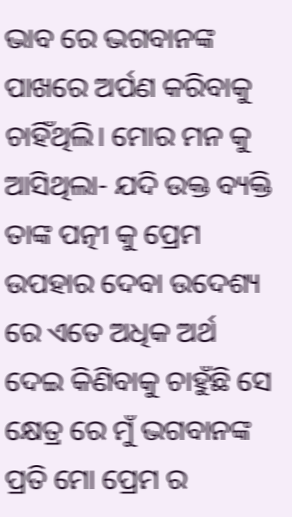ଭାବ ରେ ଭଗବାନଙ୍କ ପାଖରେ ଅର୍ପଣ କରିବାକୁ ଚାହିଁଥିଲି। ମୋର ମନ କୁ ଆସିଥିଲା- ଯଦି ଉକ୍ତ ବ୍ୟକ୍ତି ତାଙ୍କ ପତ୍ନୀ କୁ ପ୍ରେମ ଉପହାର ଦେବା ଉଦେଶ୍ୟ ରେ ଏତେ ଅଧିକ ଅର୍ଥ ଦେଇ କିଣିବାକୁ ଚାହୁଁଛି ସେ କ୍ଷେତ୍ର ରେ ମୁଁ ଭଗବାନଙ୍କ ପ୍ରତି ମୋ ପ୍ରେମ ର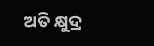ଅତି କ୍ଷୁଦ୍ର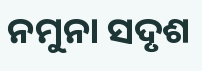ନମୁନା ସଦୃଶ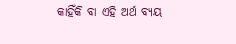କାହିଁକି ବା ଏହି ଅର୍ଥ ବ୍ୟୟ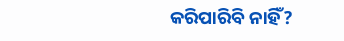କରିପାରିବି ନାହିଁ?